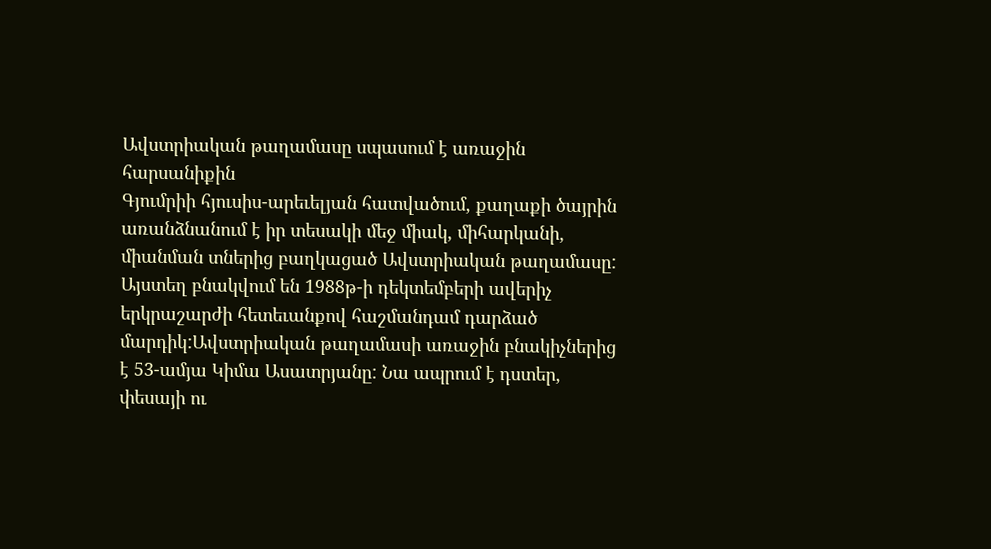Ավստրիական թաղամասը սպասում է առաջին հարսանիքին
Գյումրիի հյուսիս-արեւելյան հատվածում, քաղաքի ծայրին առանձնանում է իր տեսակի մեջ միակ, միհարկանի, միանման տներից բաղկացած Ավստրիական թաղամասը: Այստեղ բնակվում են 1988թ-ի դեկտեմբերի ավերիչ երկրաշարժի հետեւանքով հաշմանդամ դարձած մարդիկ:Ավստրիական թաղամասի առաջին բնակիչներից է 53-ամյա Կիմա Ասատրյանը: Նա ապրում է դստեր, փեսայի ու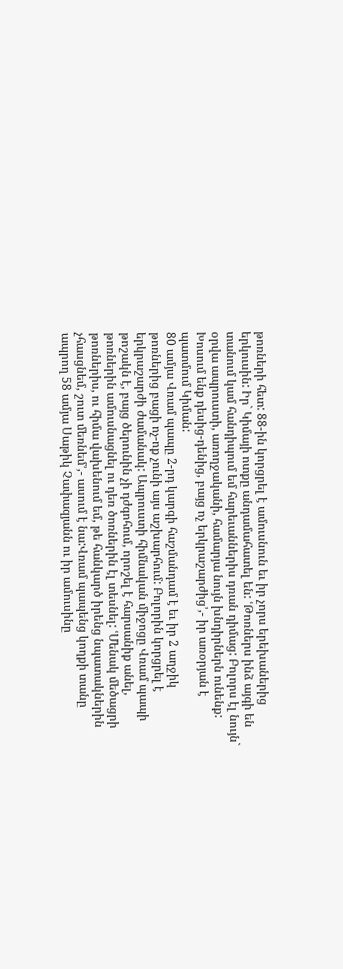թոռների հետ: 88-ին կորցրել է ամուսնուն եւ իր չորս երեխաներից երկուսին: Իր` Կիմայի ոտքը անդամահատել են: ՙԹոռներս ինձ այգի են տանում կամ հանդիպում եմ հարեւաններիս դռան դիմաց: Բոլորս էլ նույն` օրվա ապրուստի, առողջականի, համարյա նույն խնդիրներն ունենք: Խոսում ենք դեսից-դենից, բայց ոչ երկրաշարժից՚,- իր առօրյան է պատմում Կիման:
80 ամյա Վռամ պապը 2-րդ կարգի հաշմանդամ է եւ իր 2 աղջիկ թոռներից բացի ոչ-ոք չունի այս աշխարհում: Բոլորին կորցրել է երկրաշարժի ժամանակ: Ապրուստի հիմնական միջոցը Վռամ պապի թոշակն է, բայց ծերունին չի դժգոհում, որոշել է հարսանիք անել, թոռներին ամուսնացնել ու դեռ ծոռներին էլ տեսնել: ՙՄենակ մեծացրի թոռներիս, ու հիմա վախենում եմ, թե հանկարծ իրենց նպատակներին չհասցնեմ, շուտ մեռնեմ՚,- ասում է նա:Վռամ պապենց կողքի տանը ապրող 58 ամյա Սաթիկ Չափազյանն ու իր ամուսինը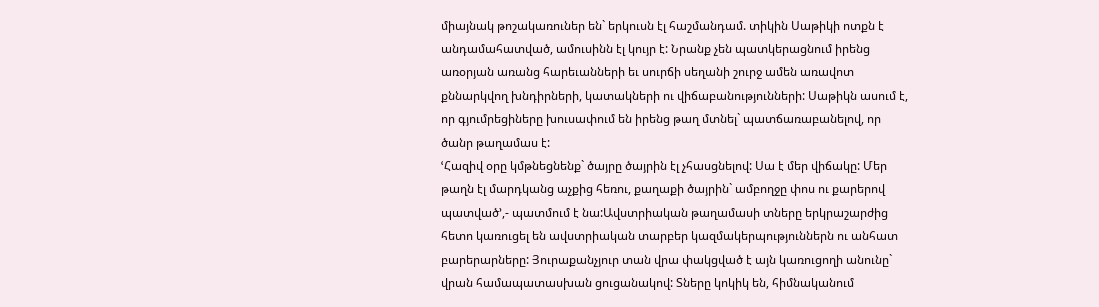միայնակ թոշակառուներ են` երկուսն էլ հաշմանդամ. տիկին Սաթիկի ոտքն է անդամահատված, ամուսինն էլ կույր է: Նրանք չեն պատկերացնում իրենց առօրյան առանց հարեւանների եւ սուրճի սեղանի շուրջ ամեն առավոտ քննարկվող խնդիրների, կատակների ու վիճաբանությունների: Սաթիկն ասում է, որ գյումրեցիները խուսափում են իրենց թաղ մտնել` պատճառաբանելով, որ ծանր թաղամաս է:
ՙՀազիվ օրը կմթնեցնենք` ծայրը ծայրին էլ չհասցնելով: Սա է մեր վիճակը: Մեր թաղն էլ մարդկանց աչքից հեռու, քաղաքի ծայրին` ամբողջը փոս ու քարերով պատված՚,- պատմում է նա:Ավստրիական թաղամասի տները երկրաշարժից հետո կառուցել են ավստրիական տարբեր կազմակերպություններն ու անհատ բարերարները: Յուրաքանչյուր տան վրա փակցված է այն կառուցողի անունը` վրան համապատասխան ցուցանակով: Տները կոկիկ են, հիմնականում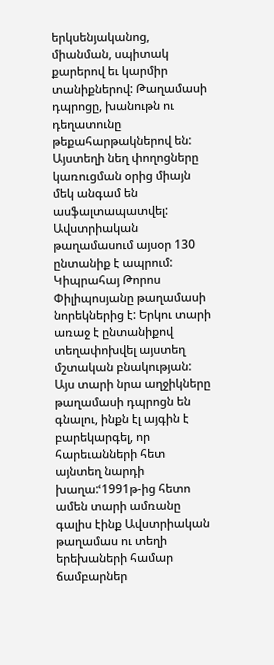երկսենյականոց, միանման, սպիտակ քարերով եւ կարմիր տանիքներով: Թաղամասի դպրոցը, խանութն ու դեղատունը թեքահարթակներով են: Այստեղի նեղ փողոցները կառուցման օրից միայն մեկ անգամ են ասֆալտապատվել:
Ավստրիական թաղամասում այսօր 130 ընտանիք է ապրում: Կիպրահայ Թորոս Փիլիպոսյանը թաղամասի նորեկներից է: Երկու տարի առաջ է ընտանիքով տեղափոխվել այստեղ մշտական բնակության: Այս տարի նրա աղջիկները թաղամասի դպրոցն են գնալու, ինքն էլ այգին է բարեկարգել, որ հարեւանների հետ այնտեղ նարդի խաղա:ՙ1991թ-ից հետո ամեն տարի ամռանը գալիս էինք Ավստրիական թաղամաս ու տեղի երեխաների համար ճամբարներ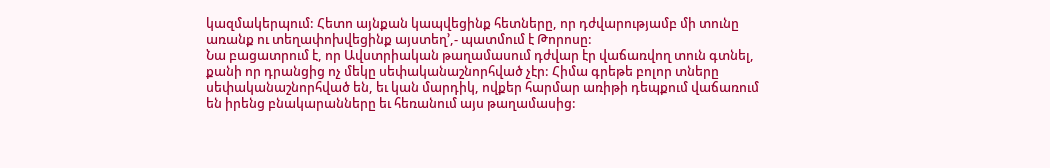կազմակերպում: Հետո այնքան կապվեցինք հետները, որ դժվարությամբ մի տունը առանք ու տեղափոխվեցինք այստեղ՚,- պատմում է Թորոսը:
Նա բացատրում է, որ Ավստրիական թաղամասում դժվար էր վաճառվող տուն գտնել, քանի որ դրանցից ոչ մեկը սեփականաշնորհված չէր: Հիմա գրեթե բոլոր տները սեփականաշնորհված են, եւ կան մարդիկ, ովքեր հարմար առիթի դեպքում վաճառում են իրենց բնակարանները եւ հեռանում այս թաղամասից: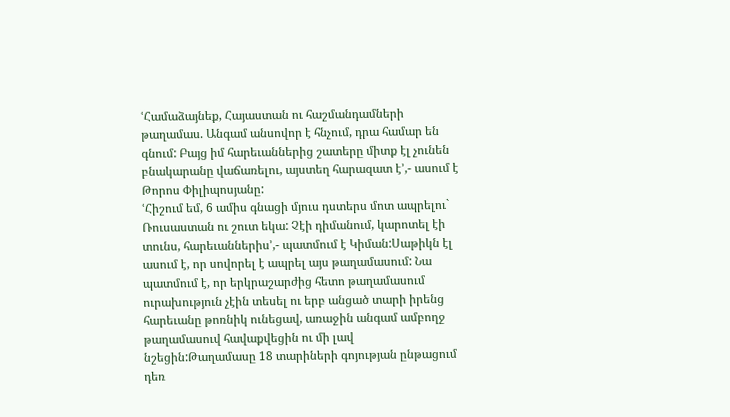ՙՀամաձայնեք, Հայաստան ու հաշմանդամների թաղամաս. Անգամ անսովոր է հնչում, դրա համար են գնում: Բայց իմ հարեւաններից շատերը միտք էլ չունեն բնակարանը վաճառելու, այստեղ հարազատ է՚,- ասում է Թորոս Փիլիպոսյանը:
ՙՀիշում եմ, 6 ամիս գնացի մյուս դստերս մոտ ապրելու` Ռուսաստան ու շուտ եկա: Չէի դիմանում, կարոտել էի տունս, հարեւաններիս՚,- պատմում է Կիման:Սաթիկն էլ ասում է, որ սովորել է ապրել այս թաղամասում: Նա պատմում է, որ երկրաշարժից հետո թաղամասում ուրախություն չէին տեսել ու երբ անցած տարի իրենց հարեւանը թոռնիկ ունեցավ, առաջին անգամ ամբողջ թաղամասուվ հավաքվեցին ու մի լավ նշեցին:Թաղամասը 18 տարիների գոյության ընթացում դեռ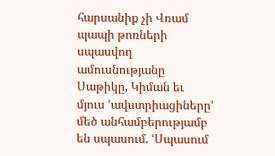հարսանիք չի Վռամ պապի թոռների սպասվող ամուսնությանը Սաթիկը, Կիման եւ մյուս ՙավստրիացիները՚ մեծ անհամբերությամբ են սպասում. ՙՍպասում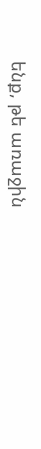ենք, թե առաջին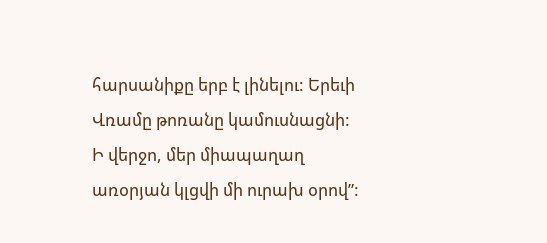հարսանիքը երբ է լինելու: Երեւի Վռամը թոռանը կամուսնացնի: Ի վերջո, մեր միապաղաղ առօրյան կլցվի մի ուրախ օրով”: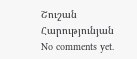Շուշան Հարությունյան
No comments yet.